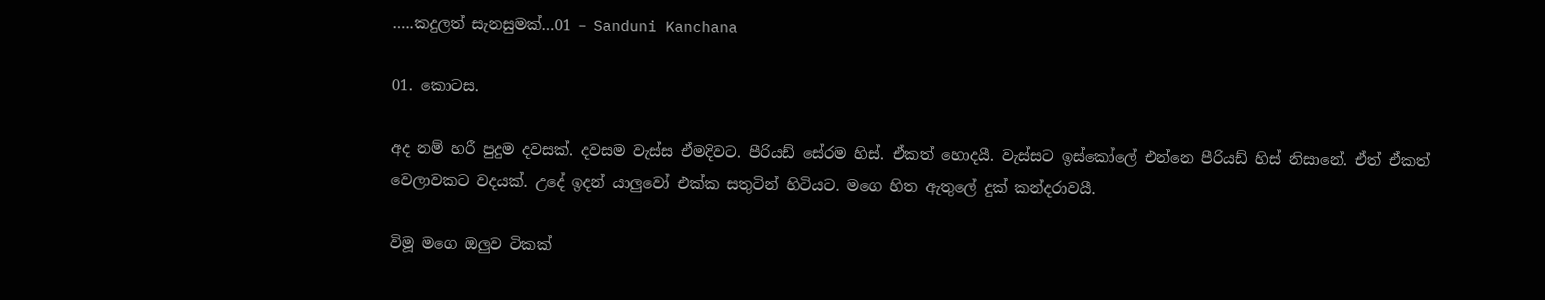…..කදුලත් සැනසුමක්…01 – Sanduni Kanchana

01. කොටස.

අද නම් හරී පුදුම දවසක්. දවසම වැස්ස ඒමදිවට. පීරියඩ් සේරම හිස්. ඒකත් හොදයී. වැස්සට ඉස්කෝලේ එන්නෙ පීරියඩ් හිස් නිසානේ. ඒත් ඒකත් වෙලාවකට වදයක්. උදේ ඉදන් යාලුවෝ එක්ක සතුටින් හිටියට. මගෙ හිත ඇතුලේ දුක් කන්දරාවයී.

විමූ මගෙ ඔලුව ටිකක්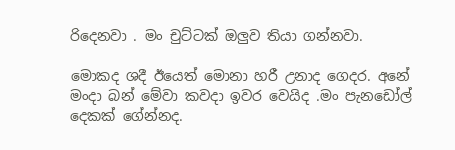රිදෙනවා . මං චුට්ටක් ඔලුව තියා ගන්නවා.

මොකද ශදී ඊයෙත් මොනා හරී උනාද ගෙදර. අනේ මංදා බන් මේවා කවදා ඉවර වෙයිද .මං පැනඩෝල් දෙකක් ගේන්නද.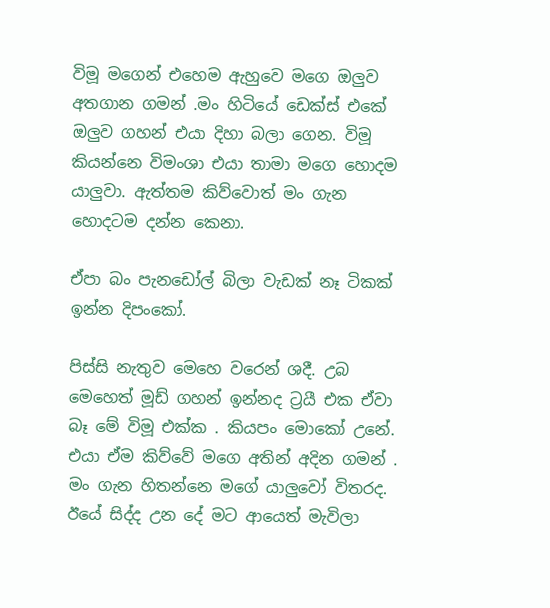විමූ මගෙන් එහෙම ඇහුවෙ මගෙ ඔලුව අතගාන ගමන් .මං හිටියේ ඩෙක්ස් එකේ ඔලුව ගහන් එයා දිහා බලා ගෙන. විමූ කියන්නෙ විමංශා එයා තාමා මගෙ හොදම යාලුවා. ඇත්තම කිව්වොත් මං ගැන හොදටම දන්න කෙනා.

ඒපා බං පැනඩෝල් බිලා වැඩක් නෑ ටිකක් ඉන්න දිපංකෝ.

පිස්සි නැතුව මෙහෙ වරෙන් ශදී. උබ මෙහෙත් මූඩ් ගහන් ඉන්නද ට්‍රයී එක ඒවා බෑ මේ විමූ එක්ක . කියපං මොකෝ උනේ.
එයා ඒම කිව්වේ මගෙ අතින් අදින ගමන් . මං ගැන හිතන්නෙ මගේ යාලුවෝ විතරද.
ඊයේ සිද්ද උන දේ මට ආයෙත් මැවිලා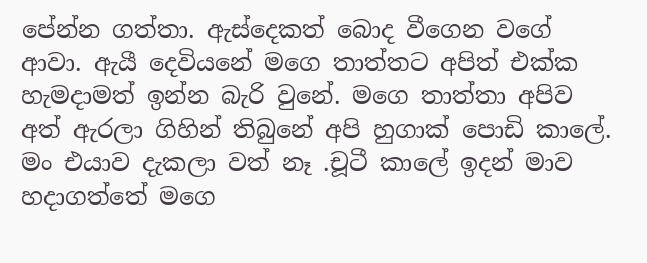පේන්න ගත්තා. ඇස්දෙකත් බොද වීගෙන වගේ ආවා. ඇයී දෙවියනේ මගෙ තාත්තට අපිත් එක්ක හැමදාමත් ඉන්න බැරි වුනේ. මගෙ තාත්තා අපිව අත් ඇරලා ගිහින් තිබුනේ අපි හුගාක් පොඩි කාලේ. මං එයාව දැකලා වත් නෑ .චූටී කාලේ ඉදන් මාව හදාගත්තේ මගෙ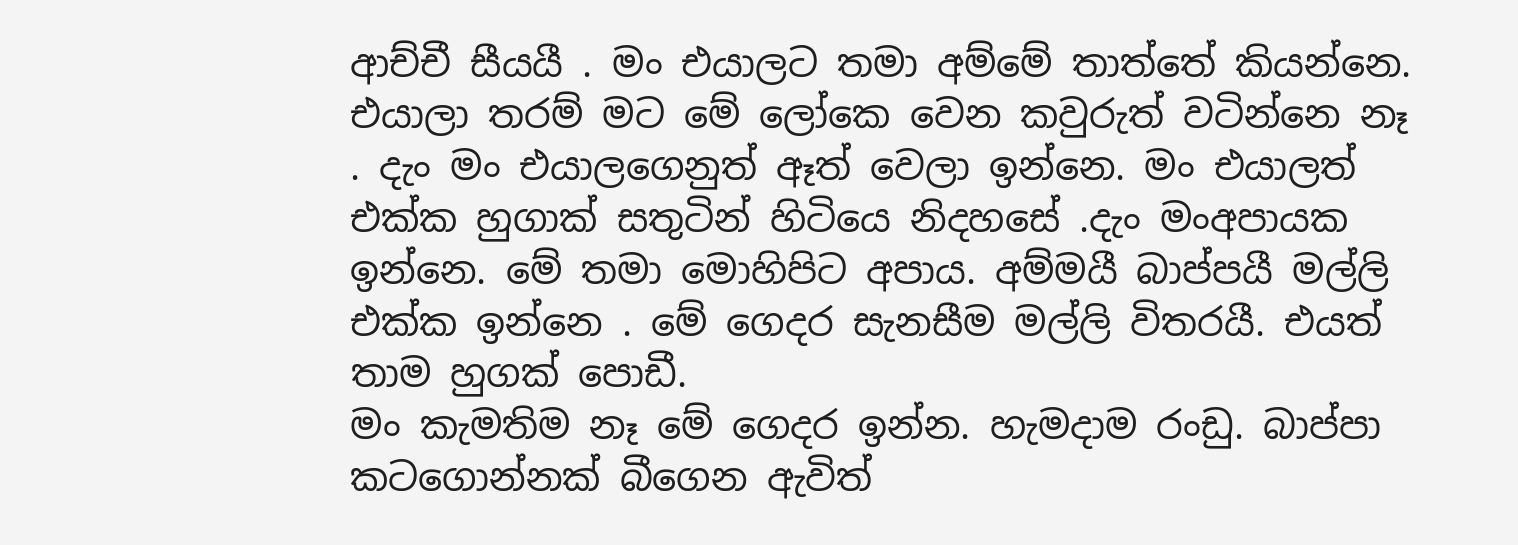ආච්චී සීයයී . මං එයාලට තමා අම්මේ තාත්තේ කියන්නෙ. එයාලා තරම් මට මේ ලෝකෙ වෙන කවුරුත් වටින්නෙ නෑ . දැං මං එයාලගෙනුත් ඈත් වෙලා ඉන්නෙ. මං එයාලත් එක්ක හුගාක් සතුටින් හිටියෙ නිදහසේ .දැං මංඅපායක ඉන්නෙ. මේ තමා මොහිපිට අපාය. අම්මයී බාප්පයී මල්ලි එක්ක ඉන්නෙ . මේ ගෙදර සැනසීම මල්ලි විතරයී. එයත් තාම හුගක් පොඩී.
මං කැමතිම නෑ මේ ගෙදර ඉන්න. හැමදාම රංඩු. බාප්පා කටගොන්නක් බීගෙන ඇවිත්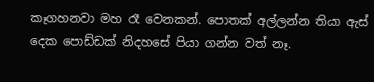කෑගහනවා මහ රෑ වෙනකන්. පොතක් අල්ලන්න තියා ඇස් දෙක පොඩ්ඩක් නිදහසේ පියා ගන්න වත් නෑ.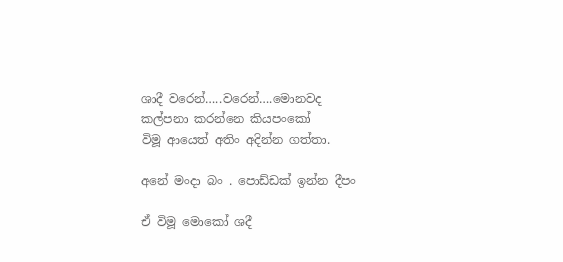ශාදී වරෙන්…..වරෙන්….මොනවද කල්පනා කරන්නෙ කියපංකෝ
විමූ ආයෙත් අතිං අදින්න ගත්තා.

අනේ මංදා බං . පොඩ්ඩක් ඉන්න දීපං

ඒ විමූ මොකෝ ශදී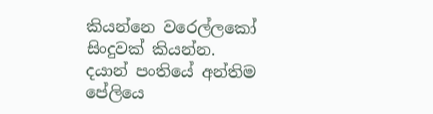කියන්නෙ වරෙල්ලකෝ සිංදුවක් කියන්න.
දයාන් පංතියේ අන්තිම පේලියෙ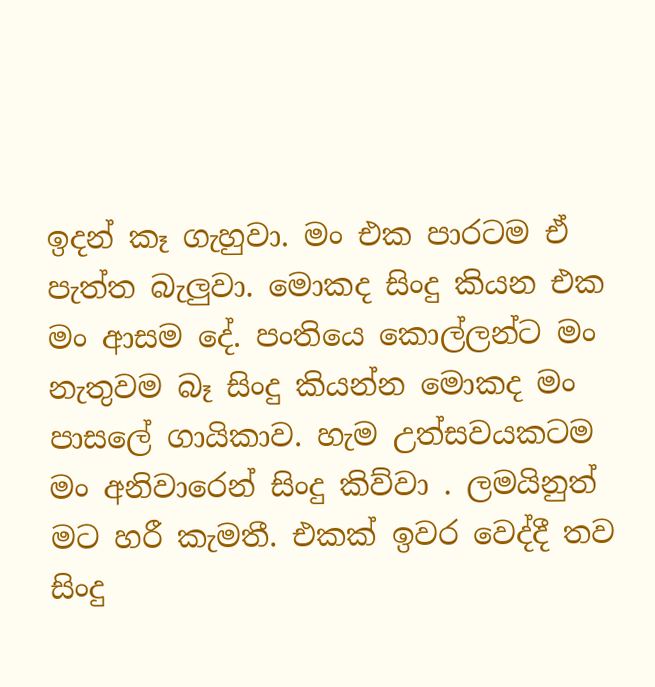ඉදන් කෑ ගැහුවා. මං එක පාරටම ඒ පැත්ත බැලුවා. මොකද සිංදු කියන එක මං ආසම දේ. පංතියෙ කොල්ලන්ට මං නැතුවම බෑ සිංදු කියන්න මොකද මං පාසලේ ගායිකාව. හැම උත්සවයකටම මං අනිවාරෙන් සිංදු කිව්වා . ලමයිනුත් මට හරී කැමතී. එකක් ඉවර වෙද්දී තව සිංදු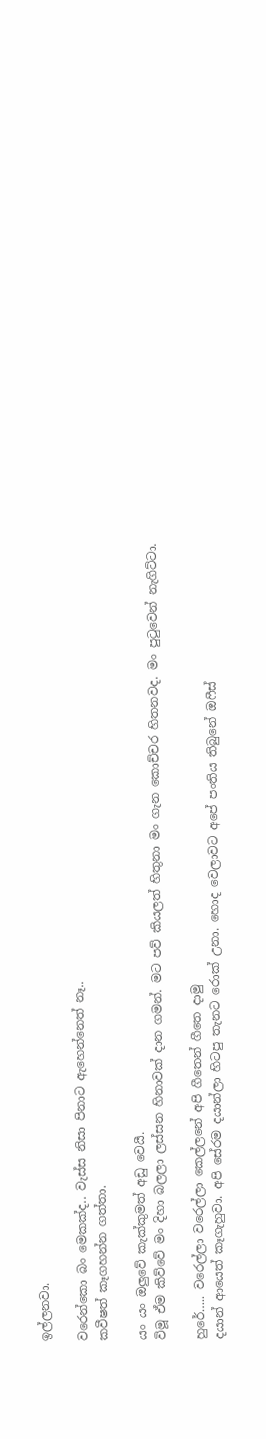ඉල්ලනවා.

වරෙන්කො බං මෙකක්ද.. වැස්ස නිසා පිනාට ඇහෙන්නෙත් නෑ..
කවීෂත් කෑගහන්න ගත්තා.

යං යං ඔලුවේ කැක්කුමත් අඩු වෙයී.
විමූ ඒම කිව්වේ මං දිහා බලලා ලස්සන හිනාවක් දාන ගමන්. මට පව් කියලත් හිතුනා මං ගැන කොච්චර හිතනවද. මං පුටුවෙන් නැගිට්ටා.

හුරේ….. වරෙල්ලා වරෙල්ලා කෙල්ලනේ අපි ගීතෙන් ගීතෙ දාමු
දයාන් ආයෙත් කෑගැහුවා. අපි සේරම දයාන්ලා හිටපු තැනට රොක් උනා. හොද වෙලාවට අපේ පංතිය තිබුනේ ඔෆීස්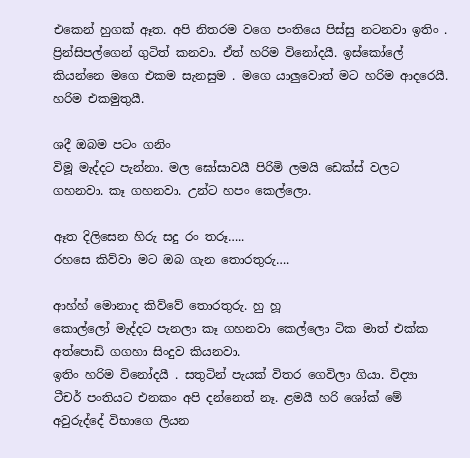එකෙන් හුගක් ඈත. අපි නිතරම වගෙ පංතියෙ පිස්සු නටනවා ඉතිං . ප්‍රින්සිපල්ගෙන් ගුටිත් කනවා. ඒත් හරිම විනෝදයී. ඉස්කෝලේ කියන්නෙ මගෙ එකම සැනසුම . මගෙ යාලුවොත් මට හරිම ආදරෙයී. හරිම එකමුතුයී.

ශදී ඔබම පටං ගනිං
විමූ මැද්දට පැන්නා. මල ඝෝසාවයී පිරිමි ලමයි ඩෙක්ස් වලට ගහනවා. කෑ ගහනවා. උන්ට හපං කෙල්ලො.

ඈත දිලිසෙන හිරු සදු රං තරූ…..
රහසෙ කිව්වා මට ඔබ ගැන තොරතුරු….

ආහ්හ් මොනාද කිව්වේ තොරතුරු. හු හූ
කොල්ලෝ මැද්දට පැනලා කෑ ගහනවා කෙල්ලො ටික මාත් එක්ක අත්පොඩි ගගහා සිංදුව කියනවා.
ඉතිං හරිම විනෝදයී . සතුටින් පැයක් විතර ගෙවිලා ගියා. විද්‍යා ටීචර් පංතියට එනකං අපි දන්නෙත් නෑ. ළමයී හරි ශෝක් මේ අවුරුද්දේ විභාගෙ ලියන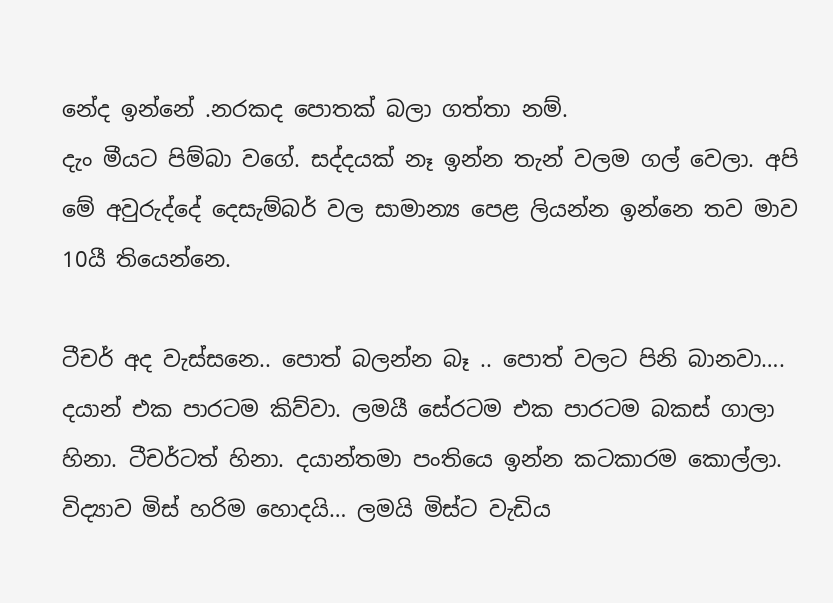නේද ඉන්නේ .නරකද පොතක් බලා ගත්තා නම්.
දැං මීයට පිම්බා වගේ. සද්දයක් නෑ ඉන්න තැන් වලම ගල් වෙලා. අපි මේ අවුරුද්දේ දෙසැම්බර් වල සාමාන්‍ය පෙළ ලියන්න ඉන්නෙ තව මාව 10යී තියෙන්නෙ.

ටීචර් අද වැස්සනෙ.. පොත් බලන්න බෑ .. පොත් වලට පිනි බානවා….
දයාන් එක පාරටම කිව්වා. ලමයී සේරටම එක පාරටම බකස් ගාලා හිනා. ටීචර්ටත් හිනා. දයාන්තමා පංතියෙ ඉන්න කටකාරම කොල්ලා. විද්‍යාව මිස් හරිම හොදයි… ලමයි මිස්ට වැඩිය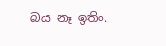බය නෑ ඉතිං.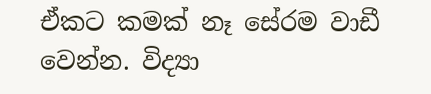ඒකට කමක් නෑ සේරම වාඩී වෙන්න. විද්‍යා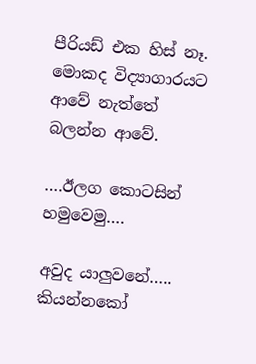පීරියඩ් එක හිස් නෑ. මොකද විද්‍යාගාරයට ආවේ නැත්තේ බලන්න ආවේ.

….ඊලග කොටසින් හමුවෙමු….

අවුද යාලුවනේ….. කියන්නකෝ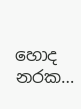හොද නරක…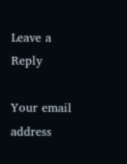Leave a Reply

Your email address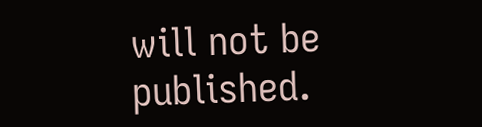will not be published.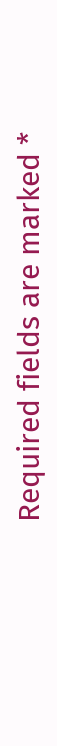Required fields are marked *